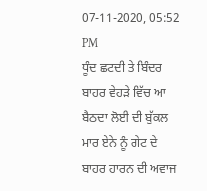07-11-2020, 05:52 PM
ਧੂੰਦ ਛਟਦੀ ਤੇ ਬਿੰਦਰ ਬਾਹਰ ਵੇਹੜੇ ਵਿੱਚ ਆ ਬੈਠਦਾ ਲੋਈ ਦੀ ਬੁੱਕਲ ਮਾਰ ਏਨੇ ਨੂੰ ਗੇਟ ਦੇ ਬਾਹਰ ਹਾਰਨ ਦੀ ਅਵਾਜ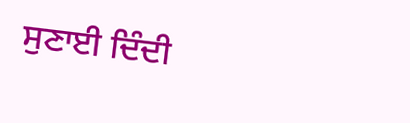ਸੁਣਾਈ ਦਿੰਦੀ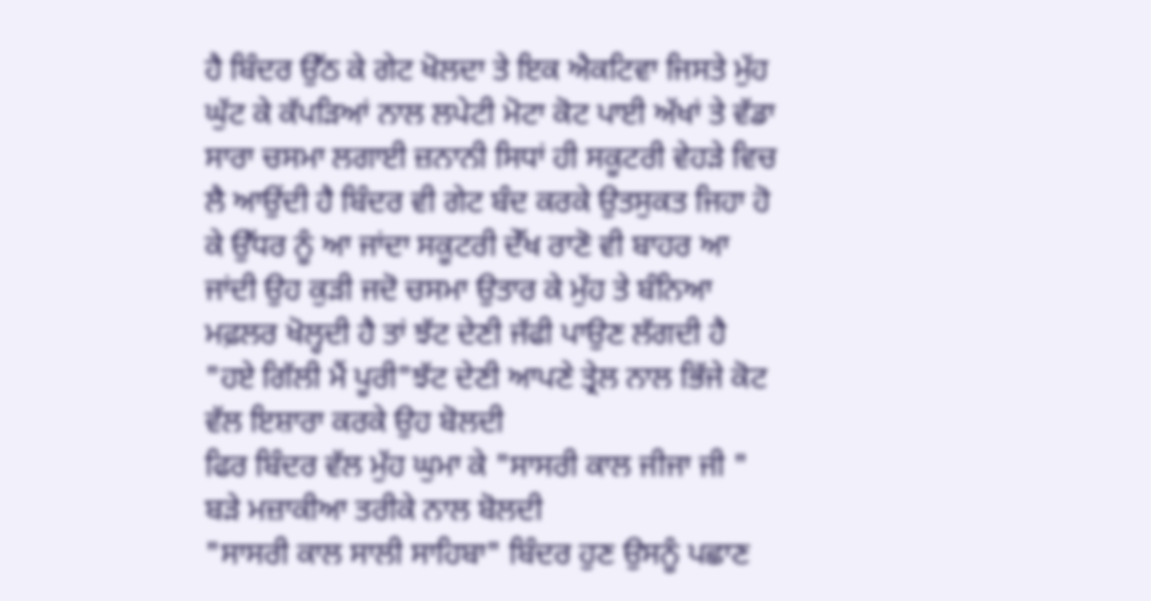ਹੈ ਬਿੰਦਰ ਉੱਠ ਕੇ ਗੇਟ ਖੋਲਦਾ ਤੇ ਇਕ ਐਕਟਿਵਾ ਜਿਸਤੇ ਮੁੱਹ ਘੁੱਟ ਕੇ ਕੱਪੜਿਆਂ ਨਾਲ ਲਪੇਟੀ ਮੋਟਾ ਕੋਟ ਪਾਈ ਅੱਖਾਂ ਤੇ ਵੱਡਾ ਸਾਰਾ ਚਸਮਾ ਲਗਾਈ ਜ਼ਨਾਨੀ ਸਿਧਾਂ ਹੀ ਸਕੂਟਰੀ ਵੇਹੜੇ ਵਿਚ ਲੈ ਆਉਂਦੀ ਹੈ ਬਿੰਦਰ ਵੀ ਗੇਟ ਬੰਦ ਕਰਕੇ ਉਤਸੁਕਤ ਜਿਹਾ ਹੋ ਕੇ ਉੱਧਰ ਨੂੰ ਆ ਜਾਂਦਾ ਸਕੂਟਰੀ ਦੇੱਖ ਰਾਣੋ ਵੀ ਬਾਹਰ ਆ ਜਾਂਦੀ ਉਹ ਕੁੜੀ ਜਦੋ ਚਸਮਾ ਉਤਾਰ ਕੇ ਮੁੱਹ ਤੇ ਬੰਨਿਆ ਮਫ਼ਲਰ ਖੋਲ੍ਹਦੀ ਹੈ ਤਾਂ ਝੱਟ ਦੇਣੀ ਜੱਫੀ ਪਾਉਣ ਲੱਗਦੀ ਹੈ
"ਹਏ ਗਿੱਲੀ ਮੈਂ ਪੂਰੀ"ਝੱਟ ਦੇਣੀ ਆਪਣੇ ਤ੍ਰੇਲ ਨਾਲ ਭਿੱਜੇ ਕੋਟ ਵੱਲ ਇਸ਼ਾਰਾ ਕਰਕੇ ਉਹ ਬੋਲਦੀ
ਫਿਰ ਬਿੰਦਰ ਵੱਲ ਮੁੱਹ ਘੁਮਾ ਕੇ "ਸਾਸਰੀ ਕਾਲ ਜੀਜਾ ਜੀ " ਬੜੇ ਮਜ਼ਾਕੀਆ ਤਰੀਕੇ ਨਾਲ ਬੋਲਦੀ
"ਸਾਸਰੀ ਕਾਲ ਸਾਲੀ ਸਾਹਿਬਾ" ਬਿੰਦਰ ਹੁਣ ਉਸਨੂੰ ਪਛਾਣ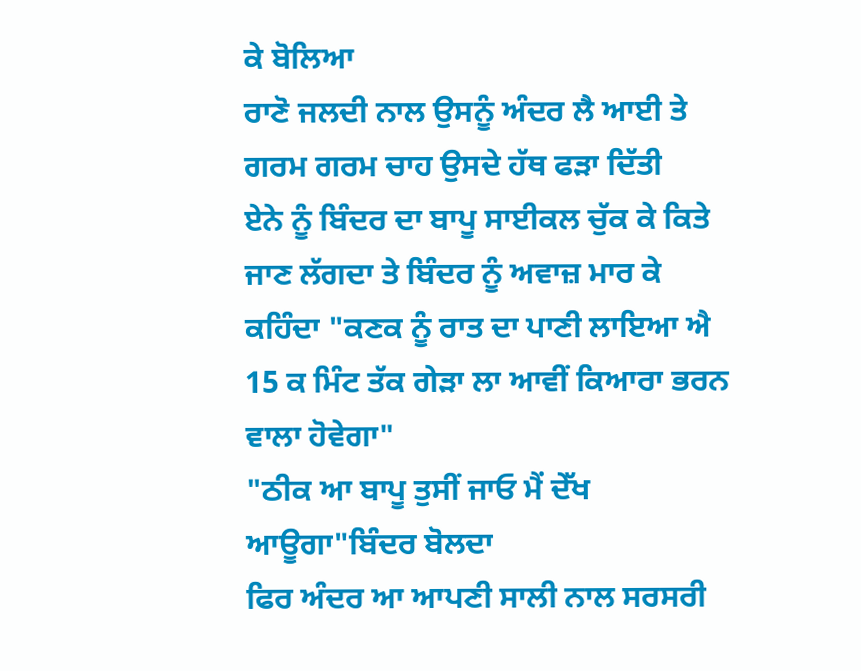ਕੇ ਬੋਲਿਆ
ਰਾਣੋ ਜਲਦੀ ਨਾਲ ਉਸਨੂੰ ਅੰਦਰ ਲੈ ਆਈ ਤੇ ਗਰਮ ਗਰਮ ਚਾਹ ਉਸਦੇ ਹੱਥ ਫੜਾ ਦਿੱਤੀ
ਏਨੇ ਨੂੰ ਬਿੰਦਰ ਦਾ ਬਾਪੂ ਸਾਈਕਲ ਚੁੱਕ ਕੇ ਕਿਤੇ ਜਾਣ ਲੱਗਦਾ ਤੇ ਬਿੰਦਰ ਨੂੰ ਅਵਾਜ਼ ਮਾਰ ਕੇ ਕਹਿੰਦਾ "ਕਣਕ ਨੂੰ ਰਾਤ ਦਾ ਪਾਣੀ ਲਾਇਆ ਐ 15 ਕ ਮਿੰਟ ਤੱਕ ਗੇੜਾ ਲਾ ਆਵੀਂ ਕਿਆਰਾ ਭਰਨ ਵਾਲਾ ਹੋਵੇਗਾ"
"ਠੀਕ ਆ ਬਾਪੂ ਤੁਸੀਂ ਜਾਓ ਮੈਂ ਦੇੱਖ ਆਊਗਾ"ਬਿੰਦਰ ਬੋਲਦਾ
ਫਿਰ ਅੰਦਰ ਆ ਆਪਣੀ ਸਾਲੀ ਨਾਲ ਸਰਸਰੀ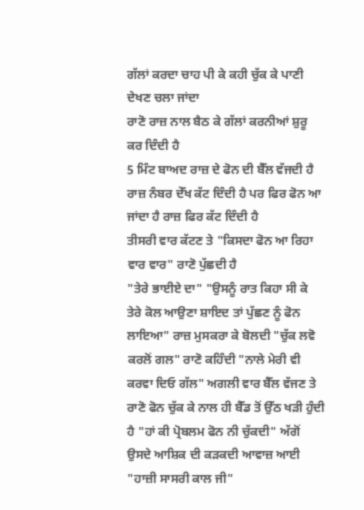ਗੱਲਾਂ ਕਰਦਾ ਚਾਹ ਪੀ ਕੇ ਕਹੀ ਚੁੱਕ ਕੇ ਪਾਣੀ ਦੇਖਣ ਚਲਾ ਜਾਂਦਾ
ਰਾਣੋ ਰਾਜ਼ ਨਾਲ ਬੈਠ ਕੇ ਗੱਲਾਂ ਕਰਨੀਆਂ ਸ਼ੁਰੂ ਕਰ ਦਿੰਦੀ ਹੈ
5 ਮਿੰਟ ਬਾਅਦ ਰਾਜ਼ ਦੇ ਫੋਨ ਦੀ ਬੈੱਲ ਵੱਜਦੀ ਹੈ ਰਾਜ਼ ਨੰਬਰ ਦੇੱਖ ਕੱਟ ਦਿੰਦੀ ਹੈ ਪਰ ਫਿਰ ਫੋਨ ਆ ਜਾਂਦਾ ਹੈ ਰਾਜ਼ ਫਿਰ ਕੱਟ ਦਿੰਦੀ ਹੈ
ਤੀਸਰੀ ਵਾਰ ਕੱਟਣ ਤੇ "ਕਿਸਦਾ ਫੋਨ ਆ ਰਿਹਾ ਵਾਰ ਵਾਰ" ਰਾਣੋ ਪੁੱਛਦੀ ਹੈ
"ਤੇਰੇ ਭਾਈਏ ਦਾ" "ਉਸਨੂੰ ਰਾਤ ਕਿਹਾ ਸੀ ਕੇ ਤੇਰੇ ਕੋਲ ਆਉਣਾ ਸ਼ਾਇਦ ਤਾਂ ਪੁੱਛਣ ਨੂੰ ਫੋਨ ਲਾਇਆ" ਰਾਜ਼ ਮੁਸਕਰਾ ਕੇ ਬੋਲਦੀ "ਚੁੱਕ ਲਵੋ ਕਰਲੋਂ ਗਲ" ਰਾਣੋ ਕਹਿੰਦੀ "ਨਾਲੇ ਮੇਰੀ ਵੀ ਕਰਵਾ ਦਿਓ ਗੱਲ" ਅਗਲੀ ਵਾਰ ਬੈੱਲ ਵੱਜਣ ਤੇ ਰਾਣੋ ਫੋਨ ਚੁੱਕ ਕੇ ਨਾਲ ਹੀ ਬੈੱਡ ਤੋਂ ਉੱਠ ਖੜੀ ਹੁੰਦੀ ਹੈ "ਹਾਂ ਕੀ ਪ੍ਰੋਬਲਮ ਫੋਨ ਨੀ ਚੁੱਕਦੀ" ਅੱਗੋਂ ਉਸਦੇ ਆਸ਼ਿਕ ਦੀ ਕੜਕਦੀ ਆਵਾਜ਼ ਆਈ "ਹਾਜ਼ੀ ਸਾਸਰੀ ਕਾਲ ਜੀ"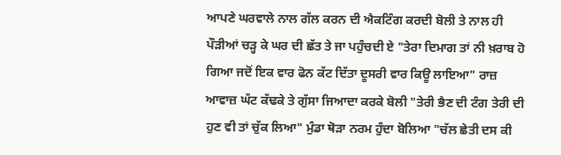ਆਪਣੇ ਘਰਵਾਲੇ ਨਾਲ ਗੱਲ ਕਰਨ ਦੀ ਐਕਟਿੰਗ ਕਰਦੀ ਬੋਲੀ ਤੇ ਨਾਲ ਹੀ ਪੌੜੀਆਂ ਚੜ੍ਹ ਕੇ ਘਰ ਦੀ ਛੱਤ ਤੇ ਜਾ ਪਹੁੰਚਦੀ ਏ "ਤੇਰਾ ਦਿਮਾਗ ਤਾਂ ਨੀ ਖ਼ਰਾਬ ਹੋ ਗਿਆ ਜਦੋਂ ਇਕ ਵਾਰ ਫੋਨ ਕੱਟ ਦਿੱਤਾ ਦੂਸਰੀ ਵਾਰ ਕਿਊ ਲਾਇਆ" ਰਾਜ਼ ਆਵਾਜ਼ ਘੱਟ ਕੱਢਕੇ ਤੇ ਗੁੱਸਾ ਜਿਆਦਾ ਕਰਕੇ ਬੋਲੀ "ਤੇਰੀ ਭੈਣ ਦੀ ਟੰਗ ਤੇਰੀ ਦੀ ਹੁਣ ਵੀ ਤਾਂ ਚੁੱਕ ਲਿਆ" ਮੁੰਡਾ ਥੋੜਾ ਨਰਮ ਹੁੰਦਾ ਬੋਲਿਆ "ਚੱਲ ਛੇਤੀ ਦਸ ਕੀ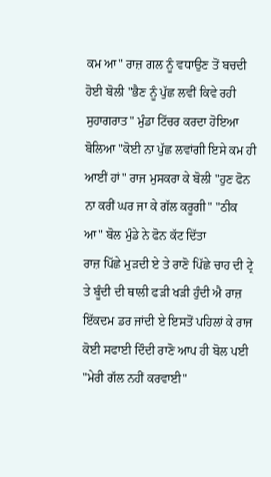ਕਮ ਆ" ਰਾਜ਼ ਗਲ ਨੂੰ ਵਧਾਉਣ ਤੋਂ ਬਚਦੀ ਹੋਈ ਬੋਲੀ "ਭੈਣ ਨੂੰ ਪੁੱਛ ਲਵੀਂ ਕਿਵੇ ਰਹੀ ਸੁਹਾਗਰਾਤ" ਮੁੰਡਾ ਟਿੱਚਰ ਕਰਦਾ ਹੋਇਆ ਬੋਲਿਆ "ਕੋਈ ਨਾ ਪੁੱਛ ਲਵਾਂਗੀ ਇਸੇ ਕਮ ਹੀ ਆਈਂ ਹਾਂ" ਰਾਜ ਮੁਸਕਰਾ ਕੇ ਬੋਲੀ "ਹੁਣ ਫੋਨ ਨਾ ਕਰੀਂ ਘਰ ਜਾ ਕੇ ਗੱਲ ਕਰੂਗੀ" "ਠੀਕ ਆ" ਬੋਲ ਮੁੰਡੇ ਨੇ ਫੋਨ ਕੱਟ ਦਿੱਤਾ
ਰਾਜ਼ ਪਿੱਛੇ ਮੁੜਦੀ ਏ ਤੇ ਰਾਣੋ ਪਿੱਛੇ ਚਾਹ ਦੀ ਟ੍ਰੇ ਤੇ ਬੂੰਦੀ ਦੀ ਥਾਲੀ ਫੜੀ ਖੜੀ ਹੁੰਦੀ ਐ ਰਾਜ਼ ਇੱਕਦਮ ਡਰ ਜਾਂਦੀ ਏ ਇਸਤੋਂ ਪਹਿਲਾਂ ਕੇ ਰਾਜ ਕੋਈ ਸਫਾਈ ਦਿੰਦੀ ਰਾਣੋ ਆਪ ਹੀ ਬੋਲ ਪਈ "ਮੇਰੀ ਗੱਲ ਨਹੀਂ ਕਰਵਾਈ"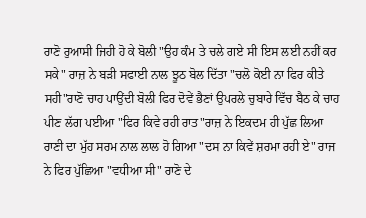ਰਾਣੋ ਰੁਆਸੀ ਜਿਹੀ ਹੋ ਕੇ ਬੋਲੀ "ਉਹ ਕੰਮ ਤੇ ਚਲੇ ਗਏ ਸੀ ਇਸ ਲਈ ਨਹੀਂ ਕਰ ਸਕੇ" ਰਾਜ਼ ਨੇ ਬੜੀ ਸਫਾਈ ਨਾਲ ਝੂਠ ਬੋਲ ਦਿੱਤਾ "ਚਲੋ ਕੋਈ ਨਾ ਫਿਰ ਕੀਤੇ ਸਹੀ"ਰਾਣੋ ਚਾਹ ਪਾਉਂਦੀ ਬੋਲੀ ਫਿਰ ਦੋਵੇਂ ਭੈਣਾਂ ਉਪਰਲੇ ਚੁਬਾਰੇ ਵਿੱਚ ਬੈਠ ਕੇ ਚਾਹ ਪੀਣ ਲੱਗ ਪਈਆ "ਫਿਰ ਕਿਵੇ ਰਹੀ ਰਾਤ"ਰਾਜ਼ ਨੇ ਇਕਦਮ ਹੀ ਪੁੱਛ ਲਿਆ ਰਾਣੀ ਦਾ ਮੁੱਹ ਸਰਮ ਨਾਲ ਲਾਲ ਹੋ ਗਿਆ "ਦਸ ਨਾ ਕਿਵੇਂ ਸ਼ਰਮਾ ਰਹੀ ਏ" ਰਾਜ ਨੇ ਫਿਰ ਪੁੱਛਿਆ "ਵਧੀਆ ਸੀ" ਰਾਣੋ ਦੇ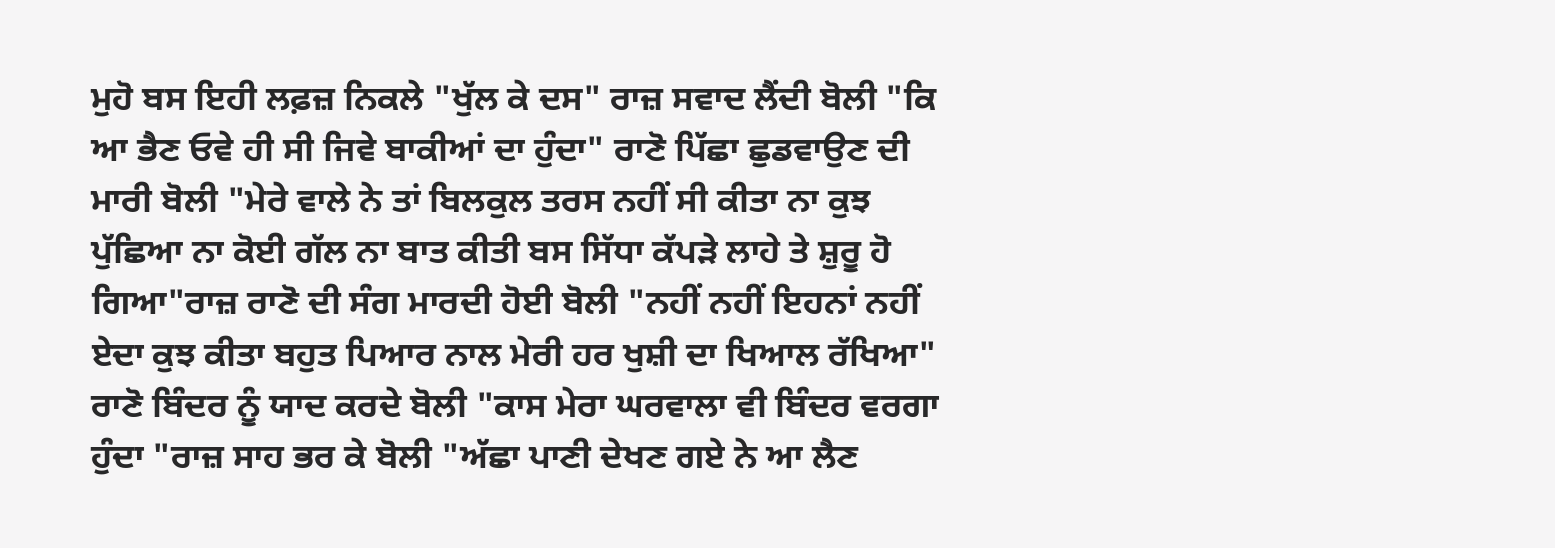ਮੁਹੋ ਬਸ ਇਹੀ ਲਫ਼ਜ਼ ਨਿਕਲੇ "ਖੁੱਲ ਕੇ ਦਸ" ਰਾਜ਼ ਸਵਾਦ ਲੈਂਦੀ ਬੋਲੀ "ਕਿ ਆ ਭੈਣ ਓਵੇ ਹੀ ਸੀ ਜਿਵੇ ਬਾਕੀਆਂ ਦਾ ਹੁੰਦਾ" ਰਾਣੋ ਪਿੱਛਾ ਛੁਡਵਾਉਣ ਦੀ ਮਾਰੀ ਬੋਲੀ "ਮੇਰੇ ਵਾਲੇ ਨੇ ਤਾਂ ਬਿਲਕੁਲ ਤਰਸ ਨਹੀਂ ਸੀ ਕੀਤਾ ਨਾ ਕੁਝ ਪੁੱਛਿਆ ਨਾ ਕੋਈ ਗੱਲ ਨਾ ਬਾਤ ਕੀਤੀ ਬਸ ਸਿੱਧਾ ਕੱਪੜੇ ਲਾਹੇ ਤੇ ਸ਼ੁਰੂ ਹੋ ਗਿਆ"ਰਾਜ਼ ਰਾਣੋ ਦੀ ਸੰਗ ਮਾਰਦੀ ਹੋਈ ਬੋਲੀ "ਨਹੀਂ ਨਹੀਂ ਇਹਨਾਂ ਨਹੀਂ ਏਦਾ ਕੁਝ ਕੀਤਾ ਬਹੁਤ ਪਿਆਰ ਨਾਲ ਮੇਰੀ ਹਰ ਖੁਸ਼ੀ ਦਾ ਖਿਆਲ ਰੱਖਿਆ" ਰਾਣੋ ਬਿੰਦਰ ਨੂੰ ਯਾਦ ਕਰਦੇ ਬੋਲੀ "ਕਾਸ ਮੇਰਾ ਘਰਵਾਲਾ ਵੀ ਬਿੰਦਰ ਵਰਗਾ ਹੁੰਦਾ "ਰਾਜ਼ ਸਾਹ ਭਰ ਕੇ ਬੋਲੀ "ਅੱਛਾ ਪਾਣੀ ਦੇਖਣ ਗਏ ਨੇ ਆ ਲੈਣ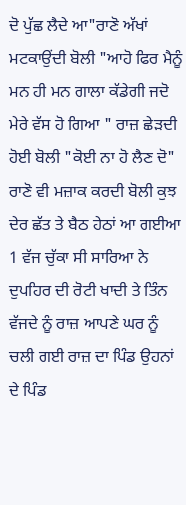ਦੋ ਪੁੱਛ ਲੈਦੇ ਆ"ਰਾਣੋ ਅੱਖਾਂ ਮਟਕਾਉਂਦੀ ਬੋਲੀ "ਆਹੋ ਫਿਰ ਮੈਨੂੰ ਮਨ ਹੀ ਮਨ ਗਾਲਾ ਕੱਡੇਗੀ ਜਦੋ ਮੇਰੇ ਵੱਸ ਹੋ ਗਿਆ " ਰਾਜ਼ ਛੇੜਦੀ ਹੋਈ ਬੋਲੀ "ਕੋਈ ਨਾ ਹੋ ਲੈਣ ਦੋ" ਰਾਣੋ ਵੀ ਮਜ਼ਾਕ ਕਰਦੀ ਬੋਲੀ ਕੁਝ ਦੇਰ ਛੱਤ ਤੇ ਬੈਠ ਹੇਠਾਂ ਆ ਗਈਆ 1 ਵੱਜ ਚੁੱਕਾ ਸੀ ਸਾਰਿਆ ਨੇ ਦੁਪਹਿਰ ਦੀ ਰੋਟੀ ਖਾਦੀ ਤੇ ਤਿੰਨ ਵੱਜਦੇ ਨੂੰ ਰਾਜ਼ ਆਪਣੇ ਘਰ ਨੂੰ ਚਲੀ ਗਈ ਰਾਜ਼ ਦਾ ਪਿੰਡ ਉਹਨਾਂ ਦੇ ਪਿੰਡ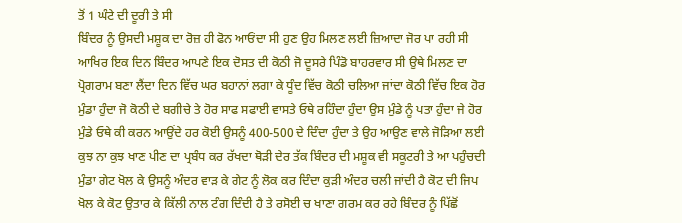ਤੋਂ 1 ਘੰਟੇ ਦੀ ਦੂਰੀ ਤੇ ਸੀ
ਬਿੰਦਰ ਨੂੰ ਉਸਦੀ ਮਸ਼ੂਕ ਦਾ ਰੋਜ਼ ਹੀ ਫੋਨ ਆਓਂਦਾ ਸੀ ਹੁਣ ਉਹ ਮਿਲਣ ਲਈ ਜ਼ਿਆਦਾ ਜੋਰ ਪਾ ਰਹੀ ਸੀ ਆਖਿਰ ਇਕ ਦਿਨ ਬਿੰਦਰ ਆਪਣੇ ਇਕ ਦੋਸਤ ਦੀ ਕੋਠੀ ਜੋ ਦੂਸਰੇ ਪਿੰਡੋ ਬਾਹਰਵਾਰ ਸੀ ਉਥੇ ਮਿਲਣ ਦਾ ਪ੍ਰੋਗਰਾਮ ਬਣਾ ਲੈਂਦਾ ਦਿਨ ਵਿੱਚ ਘਰ ਬਹਾਨਾਂ ਲਗਾ ਕੇ ਧੂੰਦ ਵਿੱਚ ਕੋਠੀ ਚਲਿਆ ਜਾਂਦਾ ਕੋਠੀ ਵਿੱਚ ਇਕ ਹੋਰ ਮੁੰਡਾ ਹੁੰਦਾ ਜੋ ਕੋਠੀ ਦੇ ਬਗੀਚੇ ਤੇ ਹੋਰ ਸਾਫ ਸਫਾਈ ਵਾਸਤੇ ਓਥੇ ਰਹਿੰਦਾ ਹੁੰਦਾ ਉਸ ਮੁੰਡੇ ਨੂੰ ਪਤਾ ਹੁੰਦਾ ਜੇ ਹੋਰ ਮੁੰਡੇ ਓਥੇ ਕੀ ਕਰਨ ਆਉਂਦੇ ਹਰ ਕੋਈ ਉਸਨੂੰ 400-500 ਦੇ ਦਿੰਦਾ ਹੁੰਦਾ ਤੇ ਉਹ ਆਉਣ ਵਾਲੇ ਜੋੜਿਆ ਲਈ ਕੁਝ ਨਾ ਕੁਝ ਖਾਣ ਪੀਣ ਦਾ ਪ੍ਰਬੰਧ ਕਰ ਰੱਖਦਾ ਥੋੜੀ ਦੇਰ ਤੱਕ ਬਿੰਦਰ ਦੀ ਮਸ਼ੂਕ ਵੀ ਸਕੂਟਰੀ ਤੇ ਆ ਪਹੁੰਚਦੀ ਮੁੰਡਾ ਗੇਟ ਖੋਲ ਕੇ ਉਸਨੂੰ ਅੰਦਰ ਵਾੜ ਕੇ ਗੇਟ ਨੂੰ ਲੋਕ ਕਰ ਦਿੰਦਾ ਕੁੜੀ ਅੰਦਰ ਚਲੀ ਜਾਂਦੀ ਹੈ ਕੋਟ ਦੀ ਜਿਪ ਖੋਲ ਕੇ ਕੋਟ ਉਤਾਰ ਕੇ ਕਿੱਲੀ ਨਾਲ ਟੰਗ ਦਿੰਦੀ ਹੈ ਤੇ ਰਸੋਈ ਚ ਖਾਣਾ ਗਰਮ ਕਰ ਰਹੇ ਬਿੰਦਰ ਨੂੰ ਪਿੱਛੋਂ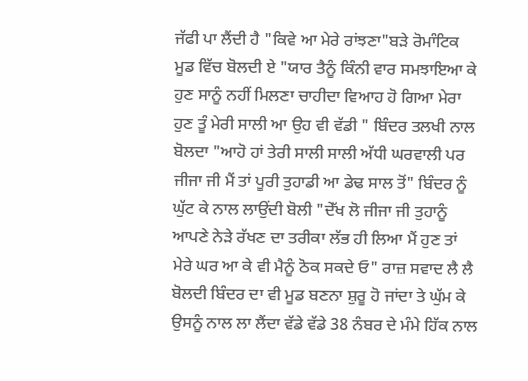ਜੱਫੀ ਪਾ ਲੈਂਦੀ ਹੈ "ਕਿਵੇ ਆ ਮੇਰੇ ਰਾਂਝਣਾ"ਬੜੇ ਰੋਮਾੰਟਿਕ ਮੂਡ ਵਿੱਚ ਬੋਲਦੀ ਏ "ਯਾਰ ਤੈਨੂੰ ਕਿੰਨੀ ਵਾਰ ਸਮਝਾਇਆ ਕੇ ਹੁਣ ਸਾਨੂੰ ਨਹੀਂ ਮਿਲਣਾ ਚਾਹੀਦਾ ਵਿਆਹ ਹੋ ਗਿਆ ਮੇਰਾ ਹੁਣ ਤੂੰ ਮੇਰੀ ਸਾਲੀ ਆ ਉਹ ਵੀ ਵੱਡੀ " ਬਿੰਦਰ ਤਲਖੀ ਨਾਲ ਬੋਲਦਾ "ਆਹੋ ਹਾਂ ਤੇਰੀ ਸਾਲੀ ਸਾਲੀ ਅੱਧੀ ਘਰਵਾਲੀ ਪਰ ਜੀਜਾ ਜੀ ਮੈਂ ਤਾਂ ਪੂਰੀ ਤੁਹਾਡੀ ਆ ਡੇਢ ਸਾਲ ਤੋਂ" ਬਿੰਦਰ ਨੂੰ ਘੁੱਟ ਕੇ ਨਾਲ ਲਾਉਂਦੀ ਬੋਲੀ "ਦੇੱਖ ਲੋ ਜੀਜਾ ਜੀ ਤੁਹਾਨੂੰ ਆਪਣੇ ਨੇੜੇ ਰੱਖਣ ਦਾ ਤਰੀਕਾ ਲੱਭ ਹੀ ਲਿਆ ਮੈਂ ਹੁਣ ਤਾਂ ਮੇਰੇ ਘਰ ਆ ਕੇ ਵੀ ਮੈਨੂੰ ਠੋਕ ਸਕਦੇ ਓ" ਰਾਜ਼ ਸਵਾਦ ਲੈ ਲੈ ਬੋਲਦੀ ਬਿੰਦਰ ਦਾ ਵੀ ਮੂਡ ਬਣਨਾ ਸ਼ੁਰੂ ਹੋ ਜਾਂਦਾ ਤੇ ਘੁੱਮ ਕੇ ਉਸਨੂੰ ਨਾਲ ਲਾ ਲੈਂਦਾ ਵੱਡੇ ਵੱਡੇ 38 ਨੰਬਰ ਦੇ ਮੰਮੇ ਹਿੱਕ ਨਾਲ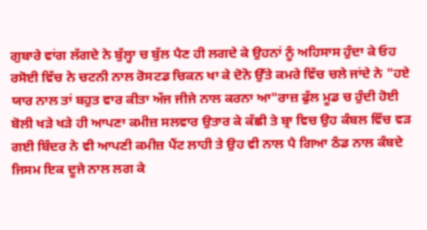ਗੁਬਾਰੇ ਵਾਂਗ ਲੱਗਦੇ ਨੇ ਬੁੱਲ੍ਹਾ ਚ ਬੁੱਲ ਪੈਣ ਹੀ ਲਗਦੇ ਕੇ ਉਹਨਾਂ ਨੂੰ ਅਹਿਸਾਸ ਹੁੰਦਾ ਕੇ ਓਹ ਰਸੋਈ ਵਿੱਚ ਨੇ ਚਟਨੀ ਨਾਲ ਰੋਸਟਡ ਚਿਕਨ ਖਾ ਕੇ ਦੋਨੋ ਉੱਤੇ ਕਮਰੇ ਵਿੱਚ ਚਲੇ ਜਾਂਦੇ ਨੇ "ਹਏ ਯਾਰ ਨਾਲ ਤਾਂ ਬਹੁਤ ਵਾਰ ਕੀਤਾ ਅੱਜ ਜੀਜੇ ਨਾਲ ਕਰਨਾ ਆ"ਰਾਜ਼ ਫੁੱਲ ਮੂਡ ਚ ਹੁੰਦੀ ਹੋਈ ਬੋਲੀ ਖੜੇ ਖੜੇ ਹੀ ਆਪਣਾ ਕਮੀਜ਼ ਸਲਵਾਰ ਉਤਾਰ ਕੇ ਕੱਛੀ ਤੇ ਬ੍ਰਾ ਵਿਚ ਉਹ ਕੰਬਲ ਵਿੱਚ ਵੜ ਗਈ ਬਿੰਦਰ ਨੇ ਵੀ ਆਪਣੀ ਕਮੀਜ਼ ਪੈਂਟ ਲਾਹੀ ਤੇ ਉਹ ਵੀ ਨਾਲ ਪੈ ਗਿਆ ਠੰਡ ਨਾਲ ਕੰਬਦੇ ਜਿਸਮ ਇਕ ਦੂਜੇ ਨਾਲ ਲਗ ਕੇ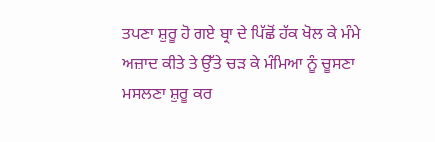ਤਪਣਾ ਸ਼ੁਰੂ ਹੋ ਗਏ ਬ੍ਰਾ ਦੇ ਪਿੱਛੋਂ ਹੱਕ ਖੋਲ ਕੇ ਮੰਮੇ ਅਜ਼ਾਦ ਕੀਤੇ ਤੇ ਉੱਤੇ ਚੜ ਕੇ ਮੰਮਿਆ ਨੂੰ ਚੂਸਣਾ ਮਸਲਣਾ ਸ਼ੁਰੂ ਕਰ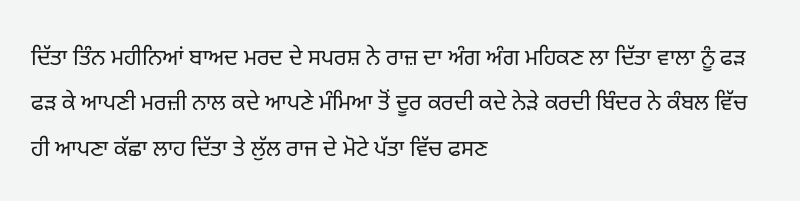ਦਿੱਤਾ ਤਿੰਨ ਮਹੀਨਿਆਂ ਬਾਅਦ ਮਰਦ ਦੇ ਸਪਰਸ਼ ਨੇ ਰਾਜ਼ ਦਾ ਅੰਗ ਅੰਗ ਮਹਿਕਣ ਲਾ ਦਿੱਤਾ ਵਾਲਾ ਨੂੰ ਫੜ ਫੜ ਕੇ ਆਪਣੀ ਮਰਜ਼ੀ ਨਾਲ ਕਦੇ ਆਪਣੇ ਮੰਮਿਆ ਤੋਂ ਦੂਰ ਕਰਦੀ ਕਦੇ ਨੇੜੇ ਕਰਦੀ ਬਿੰਦਰ ਨੇ ਕੰਬਲ ਵਿੱਚ ਹੀ ਆਪਣਾ ਕੱਛਾ ਲਾਹ ਦਿੱਤਾ ਤੇ ਲੁੱਲ ਰਾਜ ਦੇ ਮੋਟੇ ਪੱਤਾ ਵਿੱਚ ਫਸਣ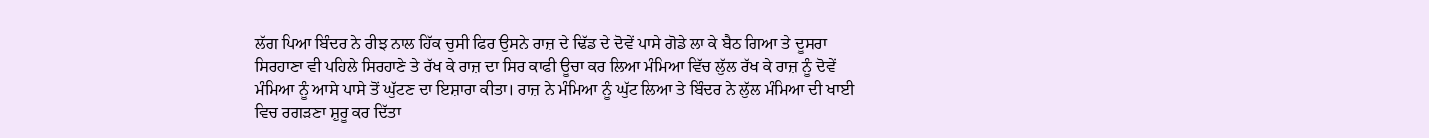ਲੱਗ ਪਿਆ ਬਿੰਦਰ ਨੇ ਰੀਝ ਨਾਲ ਹਿੱਕ ਚੁਸੀ ਫਿਰ ਉਸਨੇ ਰਾਜ਼ ਦੇ ਢਿੱਡ ਦੇ ਦੋਵੇਂ ਪਾਸੇ ਗੋਡੇ ਲਾ ਕੇ ਬੈਠ ਗਿਆ ਤੇ ਦੂਸਰਾ ਸਿਰਹਾਣਾ ਵੀ ਪਹਿਲੇ ਸਿਰਹਾਣੇ ਤੇ ਰੱਖ ਕੇ ਰਾਜ਼ ਦਾ ਸਿਰ ਕਾਫੀ ਊਚਾ ਕਰ ਲਿਆ ਮੰਮਿਆ ਵਿੱਚ ਲੁੱਲ ਰੱਖ ਕੇ ਰਾਜ਼ ਨੂੰ ਦੋਵੇਂ ਮੰਮਿਆ ਨੂੰ ਆਸੇ ਪਾਸੇ ਤੋਂ ਘੁੱਟਣ ਦਾ ਇਸ਼ਾਰਾ ਕੀਤਾ। ਰਾਜ਼ ਨੇ ਮੰਮਿਆ ਨੂੰ ਘੁੱਟ ਲਿਆ ਤੇ ਬਿੰਦਰ ਨੇ ਲੁੱਲ ਮੰਮਿਆ ਦੀ ਖਾਈ ਵਿਚ ਰਗੜਣਾ ਸ਼ੁਰੂ ਕਰ ਦਿੱਤਾ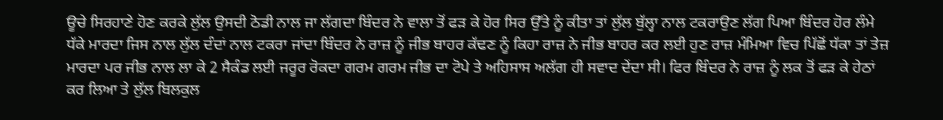ਊਚੇ ਸਿਰਹਾਣੇ ਹੋਣ ਕਰਕੇ ਲੁੱਲ ਉਸਦੀ ਠੋਡੀ ਨਾਲ ਜਾ ਲੱਗਦਾ ਬਿੰਦਰ ਨੇ ਵਾਲਾ ਤੋਂ ਫੜ ਕੇ ਹੋਰ ਸਿਰ ਉੱਤੇ ਨੂੰ ਕੀਤਾ ਤਾਂ ਲੁੱਲ ਬੁੱਲ੍ਹਾ ਨਾਲ ਟਕਰਾਉਣ ਲੱਗ ਪਿਆ ਬਿੰਦਰ ਹੋਰ ਲੰਮੇ ਧੱਕੇ ਮਾਰਦਾ ਜਿਸ ਨਾਲ ਲੁੱਲ ਦੰਦਾਂ ਨਾਲ ਟਕਰਾ ਜਾਂਦਾ ਬਿੰਦਰ ਨੇ ਰਾਜ਼ ਨੂੰ ਜੀਭ ਬਾਹਰ ਕੱਢਣ ਨੂੰ ਕਿਹਾ ਰਾਜ਼ ਨੇ ਜੀਭ ਬਾਹਰ ਕਰ ਲਈ ਹੁਣ ਰਾਜ਼ ਮੰਮਿਆ ਵਿਚ ਪਿੱਛੋਂ ਧੱਕਾ ਤਾਂ ਤੇਜ਼ ਮਾਰਦਾ ਪਰ ਜੀਭ ਨਾਲ ਲਾ ਕੇ 2 ਸੈਕੰਡ ਲਈ ਜਰੂਰ ਰੋਕਦਾ ਗਰਮ ਗਰਮ ਜੀਭ ਦਾ ਟੋਪੇ ਤੇ ਅਹਿਸਾਸ ਅਲੱਗ ਹੀ ਸਵਾਦ ਦੇਂਦਾ ਸੀ। ਫਿਰ ਬਿੰਦਰ ਨੇ ਰਾਜ਼ ਨੂੰ ਲਕ ਤੋਂ ਫੜ ਕੇ ਹੇਠਾਂ ਕਰ ਲਿਆ ਤੇ ਲੁੱਲ ਬਿਲਕੁਲ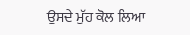ਉਸਦੇ ਮੁੱਹ ਕੋਲ ਲਿਆ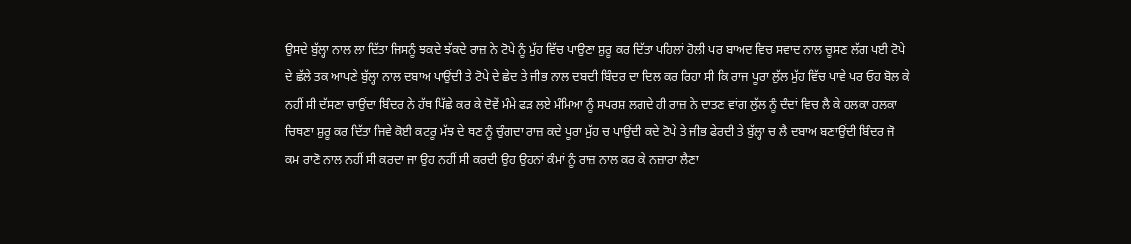ਉਸਦੇ ਬੁੱਲ੍ਹਾ ਨਾਲ ਲਾ ਦਿੱਤਾ ਜਿਸਨੂੰ ਝਕਦੇ ਝੱਕਦੇ ਰਾਜ਼ ਨੇ ਟੋਪੇ ਨੂੰ ਮੁੱਹ ਵਿੱਚ ਪਾਉਣਾ ਸ਼ੁਰੂ ਕਰ ਦਿੱਤਾ ਪਹਿਲਾਂ ਹੋਲੀ ਪਰ ਬਾਅਦ ਵਿਚ ਸਵਾਦ ਨਾਲ ਚੂਸਣ ਲੱਗ ਪਈ ਟੋਪੇ ਦੇ ਛੱਲੇ ਤਕ ਆਪਣੇ ਬੁੱਲ੍ਹਾ ਨਾਲ ਦਬਾਅ ਪਾਉਂਦੀ ਤੇ ਟੋਪੇ ਦੇ ਛੇਦ ਤੇ ਜੀਭ ਨਾਲ ਦਬਦੀ ਬਿੰਦਰ ਦਾ ਦਿਲ ਕਰ ਰਿਹਾ ਸੀ ਕਿ ਰਾਜ ਪੂਰਾ ਲੁੱਲ ਮੁੱਹ ਵਿੱਚ ਪਾਵੇ ਪਰ ਓਹ ਬੋਲ ਕੇ ਨਹੀਂ ਸੀ ਦੱਸਣਾ ਚਾਉਂਦਾ ਬਿੰਦਰ ਨੇ ਹੱਥ ਪਿੱਛੇ ਕਰ ਕੇ ਦੋਵੇਂ ਮੰਮੇ ਫੜ ਲਏ ਮੰਮਿਆ ਨੂੰ ਸਪਰਸ਼ ਲਗਦੇ ਹੀ ਰਾਜ਼ ਨੇ ਦਾਤਣ ਵਾਂਗ ਲੁੱਲ ਨੂੰ ਦੰਦਾਂ ਵਿਚ ਲੈ ਕੇ ਹਲਕਾ ਹਲਕਾ ਚਿਥਣਾ ਸ਼ੁਰੂ ਕਰ ਦਿੱਤਾ ਜਿਵੇ ਕੋਈ ਕਟਰੂ ਮੱਝ ਦੇ ਥਣ ਨੂੰ ਚੁੰਗਦਾ ਰਾਜ਼ ਕਦੇ ਪੂਰਾ ਮੁੱਹ ਚ ਪਾਉਂਦੀ ਕਦੇ ਟੋਪੇ ਤੇ ਜੀਭ ਫੇਰਦੀ ਤੇ ਬੁੱਲ੍ਹਾ ਚ ਲੈ ਦਬਾਅ ਬਣਾਉਂਦੀ ਬਿੰਦਰ ਜੋ ਕਮ ਰਾਣੋ ਨਾਲ ਨਹੀਂ ਸੀ ਕਰਦਾ ਜਾ ਉਹ ਨਹੀਂ ਸੀ ਕਰਦੀ ਉਹ ਉਹਨਾਂ ਕੰਮਾਂ ਨੂੰ ਰਾਜ਼ ਨਾਲ ਕਰ ਕੇ ਨਜ਼ਾਰਾ ਲੈਣਾ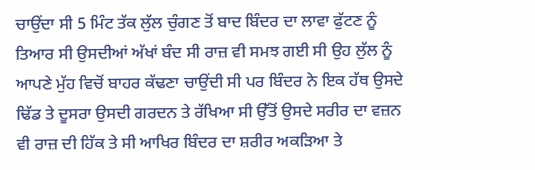ਚਾਉਂਦਾ ਸੀ 5 ਮਿੰਟ ਤੱਕ ਲੁੱਲ ਚੁੰਗਣ ਤੋਂ ਬਾਦ ਬਿੰਦਰ ਦਾ ਲਾਵਾ ਫੁੱਟਣ ਨੂੰ ਤਿਆਰ ਸੀ ਉਸਦੀਆਂ ਅੱਖਾਂ ਬੰਦ ਸੀ ਰਾਜ਼ ਵੀ ਸਮਝ ਗਈ ਸੀ ਉਹ ਲੁੱਲ ਨੂੰ ਆਪਣੇ ਮੁੱਹ ਵਿਚੋਂ ਬਾਹਰ ਕੱਢਣਾ ਚਾਉਂਦੀ ਸੀ ਪਰ ਬਿੰਦਰ ਨੇ ਇਕ ਹੱਥ ਉਸਦੇ ਢਿੱਡ ਤੇ ਦੂਸਰਾ ਉਸਦੀ ਗਰਦਨ ਤੇ ਰੱਖਿਆ ਸੀ ਉੱਤੋਂ ਉਸਦੇ ਸਰੀਰ ਦਾ ਵਜ਼ਨ ਵੀ ਰਾਜ਼ ਦੀ ਹਿੱਕ ਤੇ ਸੀ ਆਖਿਰ ਬਿੰਦਰ ਦਾ ਸ਼ਰੀਰ ਅਕੜਿਆ ਤੇ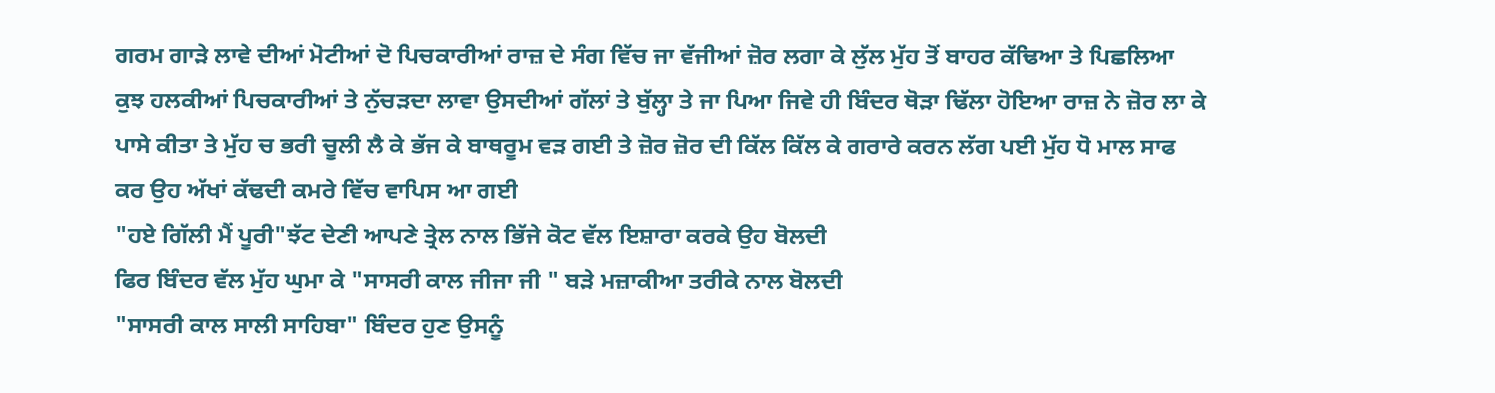ਗਰਮ ਗਾੜੇ ਲਾਵੇ ਦੀਆਂ ਮੋਟੀਆਂ ਦੋ ਪਿਚਕਾਰੀਆਂ ਰਾਜ਼ ਦੇ ਸੰਗ ਵਿੱਚ ਜਾ ਵੱਜੀਆਂ ਜ਼ੋਰ ਲਗਾ ਕੇ ਲੁੱਲ ਮੁੱਹ ਤੋਂ ਬਾਹਰ ਕੱਢਿਆ ਤੇ ਪਿਛਲਿਆ ਕੁਝ ਹਲਕੀਆਂ ਪਿਚਕਾਰੀਆਂ ਤੇ ਨੁੱਚੜਦਾ ਲਾਵਾ ਉਸਦੀਆਂ ਗੱਲਾਂ ਤੇ ਬੁੱਲ੍ਹਾ ਤੇ ਜਾ ਪਿਆ ਜਿਵੇ ਹੀ ਬਿੰਦਰ ਥੋੜਾ ਢਿੱਲਾ ਹੋਇਆ ਰਾਜ਼ ਨੇ ਜ਼ੋਰ ਲਾ ਕੇ ਪਾਸੇ ਕੀਤਾ ਤੇ ਮੁੱਹ ਚ ਭਰੀ ਚੂਲੀ ਲੈ ਕੇ ਭੱਜ ਕੇ ਬਾਥਰੂਮ ਵੜ ਗਈ ਤੇ ਜ਼ੋਰ ਜ਼ੋਰ ਦੀ ਕਿੱਲ ਕਿੱਲ ਕੇ ਗਰਾਰੇ ਕਰਨ ਲੱਗ ਪਈ ਮੁੱਹ ਧੋ ਮਾਲ ਸਾਫ ਕਰ ਉਹ ਅੱਖਾਂ ਕੱਢਦੀ ਕਮਰੇ ਵਿੱਚ ਵਾਪਿਸ ਆ ਗਈ
"ਹਏ ਗਿੱਲੀ ਮੈਂ ਪੂਰੀ"ਝੱਟ ਦੇਣੀ ਆਪਣੇ ਤ੍ਰੇਲ ਨਾਲ ਭਿੱਜੇ ਕੋਟ ਵੱਲ ਇਸ਼ਾਰਾ ਕਰਕੇ ਉਹ ਬੋਲਦੀ
ਫਿਰ ਬਿੰਦਰ ਵੱਲ ਮੁੱਹ ਘੁਮਾ ਕੇ "ਸਾਸਰੀ ਕਾਲ ਜੀਜਾ ਜੀ " ਬੜੇ ਮਜ਼ਾਕੀਆ ਤਰੀਕੇ ਨਾਲ ਬੋਲਦੀ
"ਸਾਸਰੀ ਕਾਲ ਸਾਲੀ ਸਾਹਿਬਾ" ਬਿੰਦਰ ਹੁਣ ਉਸਨੂੰ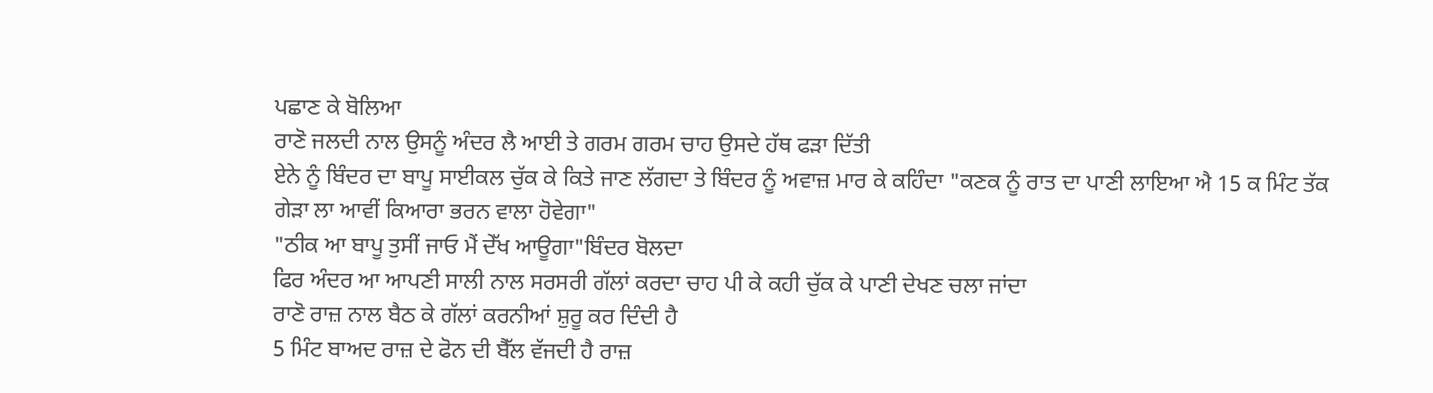ਪਛਾਣ ਕੇ ਬੋਲਿਆ
ਰਾਣੋ ਜਲਦੀ ਨਾਲ ਉਸਨੂੰ ਅੰਦਰ ਲੈ ਆਈ ਤੇ ਗਰਮ ਗਰਮ ਚਾਹ ਉਸਦੇ ਹੱਥ ਫੜਾ ਦਿੱਤੀ
ਏਨੇ ਨੂੰ ਬਿੰਦਰ ਦਾ ਬਾਪੂ ਸਾਈਕਲ ਚੁੱਕ ਕੇ ਕਿਤੇ ਜਾਣ ਲੱਗਦਾ ਤੇ ਬਿੰਦਰ ਨੂੰ ਅਵਾਜ਼ ਮਾਰ ਕੇ ਕਹਿੰਦਾ "ਕਣਕ ਨੂੰ ਰਾਤ ਦਾ ਪਾਣੀ ਲਾਇਆ ਐ 15 ਕ ਮਿੰਟ ਤੱਕ ਗੇੜਾ ਲਾ ਆਵੀਂ ਕਿਆਰਾ ਭਰਨ ਵਾਲਾ ਹੋਵੇਗਾ"
"ਠੀਕ ਆ ਬਾਪੂ ਤੁਸੀਂ ਜਾਓ ਮੈਂ ਦੇੱਖ ਆਊਗਾ"ਬਿੰਦਰ ਬੋਲਦਾ
ਫਿਰ ਅੰਦਰ ਆ ਆਪਣੀ ਸਾਲੀ ਨਾਲ ਸਰਸਰੀ ਗੱਲਾਂ ਕਰਦਾ ਚਾਹ ਪੀ ਕੇ ਕਹੀ ਚੁੱਕ ਕੇ ਪਾਣੀ ਦੇਖਣ ਚਲਾ ਜਾਂਦਾ
ਰਾਣੋ ਰਾਜ਼ ਨਾਲ ਬੈਠ ਕੇ ਗੱਲਾਂ ਕਰਨੀਆਂ ਸ਼ੁਰੂ ਕਰ ਦਿੰਦੀ ਹੈ
5 ਮਿੰਟ ਬਾਅਦ ਰਾਜ਼ ਦੇ ਫੋਨ ਦੀ ਬੈੱਲ ਵੱਜਦੀ ਹੈ ਰਾਜ਼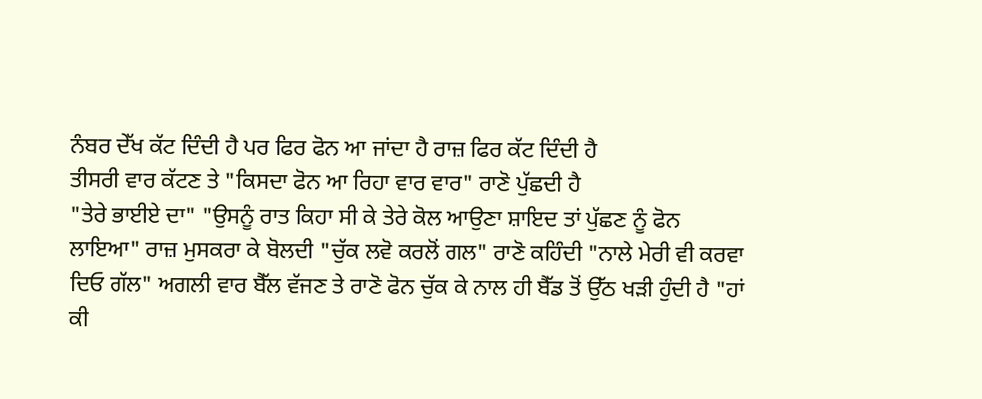ਨੰਬਰ ਦੇੱਖ ਕੱਟ ਦਿੰਦੀ ਹੈ ਪਰ ਫਿਰ ਫੋਨ ਆ ਜਾਂਦਾ ਹੈ ਰਾਜ਼ ਫਿਰ ਕੱਟ ਦਿੰਦੀ ਹੈ
ਤੀਸਰੀ ਵਾਰ ਕੱਟਣ ਤੇ "ਕਿਸਦਾ ਫੋਨ ਆ ਰਿਹਾ ਵਾਰ ਵਾਰ" ਰਾਣੋ ਪੁੱਛਦੀ ਹੈ
"ਤੇਰੇ ਭਾਈਏ ਦਾ" "ਉਸਨੂੰ ਰਾਤ ਕਿਹਾ ਸੀ ਕੇ ਤੇਰੇ ਕੋਲ ਆਉਣਾ ਸ਼ਾਇਦ ਤਾਂ ਪੁੱਛਣ ਨੂੰ ਫੋਨ ਲਾਇਆ" ਰਾਜ਼ ਮੁਸਕਰਾ ਕੇ ਬੋਲਦੀ "ਚੁੱਕ ਲਵੋ ਕਰਲੋਂ ਗਲ" ਰਾਣੋ ਕਹਿੰਦੀ "ਨਾਲੇ ਮੇਰੀ ਵੀ ਕਰਵਾ ਦਿਓ ਗੱਲ" ਅਗਲੀ ਵਾਰ ਬੈੱਲ ਵੱਜਣ ਤੇ ਰਾਣੋ ਫੋਨ ਚੁੱਕ ਕੇ ਨਾਲ ਹੀ ਬੈੱਡ ਤੋਂ ਉੱਠ ਖੜੀ ਹੁੰਦੀ ਹੈ "ਹਾਂ ਕੀ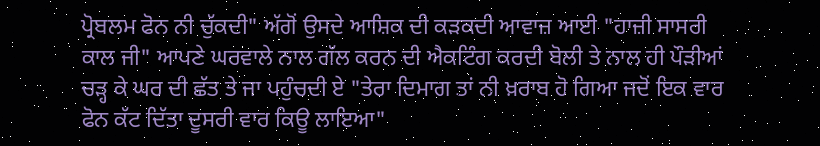ਪ੍ਰੋਬਲਮ ਫੋਨ ਨੀ ਚੁੱਕਦੀ" ਅੱਗੋਂ ਉਸਦੇ ਆਸ਼ਿਕ ਦੀ ਕੜਕਦੀ ਆਵਾਜ਼ ਆਈ "ਹਾਜ਼ੀ ਸਾਸਰੀ ਕਾਲ ਜੀ" ਆਪਣੇ ਘਰਵਾਲੇ ਨਾਲ ਗੱਲ ਕਰਨ ਦੀ ਐਕਟਿੰਗ ਕਰਦੀ ਬੋਲੀ ਤੇ ਨਾਲ ਹੀ ਪੌੜੀਆਂ ਚੜ੍ਹ ਕੇ ਘਰ ਦੀ ਛੱਤ ਤੇ ਜਾ ਪਹੁੰਚਦੀ ਏ "ਤੇਰਾ ਦਿਮਾਗ ਤਾਂ ਨੀ ਖ਼ਰਾਬ ਹੋ ਗਿਆ ਜਦੋਂ ਇਕ ਵਾਰ ਫੋਨ ਕੱਟ ਦਿੱਤਾ ਦੂਸਰੀ ਵਾਰ ਕਿਊ ਲਾਇਆ"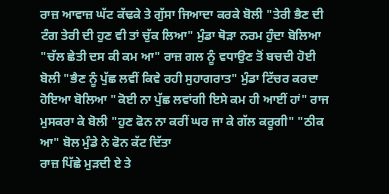ਰਾਜ਼ ਆਵਾਜ਼ ਘੱਟ ਕੱਢਕੇ ਤੇ ਗੁੱਸਾ ਜਿਆਦਾ ਕਰਕੇ ਬੋਲੀ "ਤੇਰੀ ਭੈਣ ਦੀ ਟੰਗ ਤੇਰੀ ਦੀ ਹੁਣ ਵੀ ਤਾਂ ਚੁੱਕ ਲਿਆ" ਮੁੰਡਾ ਥੋੜਾ ਨਰਮ ਹੁੰਦਾ ਬੋਲਿਆ "ਚੱਲ ਛੇਤੀ ਦਸ ਕੀ ਕਮ ਆ" ਰਾਜ਼ ਗਲ ਨੂੰ ਵਧਾਉਣ ਤੋਂ ਬਚਦੀ ਹੋਈ ਬੋਲੀ "ਭੈਣ ਨੂੰ ਪੁੱਛ ਲਵੀਂ ਕਿਵੇ ਰਹੀ ਸੁਹਾਗਰਾਤ" ਮੁੰਡਾ ਟਿੱਚਰ ਕਰਦਾ ਹੋਇਆ ਬੋਲਿਆ "ਕੋਈ ਨਾ ਪੁੱਛ ਲਵਾਂਗੀ ਇਸੇ ਕਮ ਹੀ ਆਈਂ ਹਾਂ" ਰਾਜ ਮੁਸਕਰਾ ਕੇ ਬੋਲੀ "ਹੁਣ ਫੋਨ ਨਾ ਕਰੀਂ ਘਰ ਜਾ ਕੇ ਗੱਲ ਕਰੂਗੀ" "ਠੀਕ ਆ" ਬੋਲ ਮੁੰਡੇ ਨੇ ਫੋਨ ਕੱਟ ਦਿੱਤਾ
ਰਾਜ਼ ਪਿੱਛੇ ਮੁੜਦੀ ਏ ਤੇ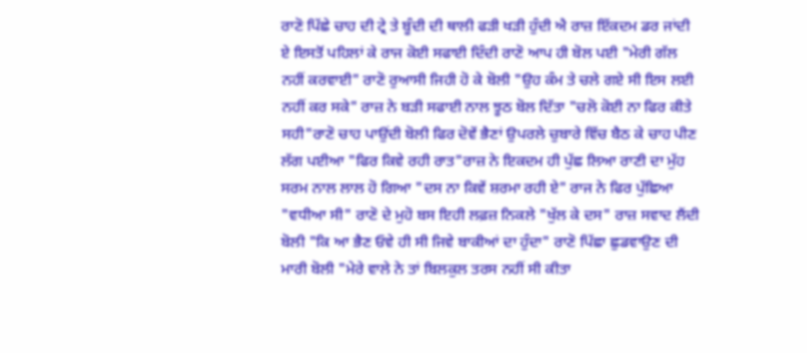ਰਾਣੋ ਪਿੱਛੇ ਚਾਹ ਦੀ ਟ੍ਰੇ ਤੇ ਬੂੰਦੀ ਦੀ ਥਾਲੀ ਫੜੀ ਖੜੀ ਹੁੰਦੀ ਐ ਰਾਜ਼ ਇੱਕਦਮ ਡਰ ਜਾਂਦੀ ਏ ਇਸਤੋਂ ਪਹਿਲਾਂ ਕੇ ਰਾਜ ਕੋਈ ਸਫਾਈ ਦਿੰਦੀ ਰਾਣੋ ਆਪ ਹੀ ਬੋਲ ਪਈ "ਮੇਰੀ ਗੱਲ ਨਹੀਂ ਕਰਵਾਈ" ਰਾਣੋ ਰੁਆਸੀ ਜਿਹੀ ਹੋ ਕੇ ਬੋਲੀ "ਉਹ ਕੰਮ ਤੇ ਚਲੇ ਗਏ ਸੀ ਇਸ ਲਈ ਨਹੀਂ ਕਰ ਸਕੇ" ਰਾਜ਼ ਨੇ ਬੜੀ ਸਫਾਈ ਨਾਲ ਝੂਠ ਬੋਲ ਦਿੱਤਾ "ਚਲੋ ਕੋਈ ਨਾ ਫਿਰ ਕੀਤੇ ਸਹੀ"ਰਾਣੋ ਚਾਹ ਪਾਉਂਦੀ ਬੋਲੀ ਫਿਰ ਦੋਵੇਂ ਭੈਣਾਂ ਉਪਰਲੇ ਚੁਬਾਰੇ ਵਿੱਚ ਬੈਠ ਕੇ ਚਾਹ ਪੀਣ ਲੱਗ ਪਈਆ "ਫਿਰ ਕਿਵੇ ਰਹੀ ਰਾਤ"ਰਾਜ਼ ਨੇ ਇਕਦਮ ਹੀ ਪੁੱਛ ਲਿਆ ਰਾਣੀ ਦਾ ਮੁੱਹ ਸਰਮ ਨਾਲ ਲਾਲ ਹੋ ਗਿਆ "ਦਸ ਨਾ ਕਿਵੇਂ ਸ਼ਰਮਾ ਰਹੀ ਏ" ਰਾਜ ਨੇ ਫਿਰ ਪੁੱਛਿਆ "ਵਧੀਆ ਸੀ" ਰਾਣੋ ਦੇ ਮੁਹੋ ਬਸ ਇਹੀ ਲਫ਼ਜ਼ ਨਿਕਲੇ "ਖੁੱਲ ਕੇ ਦਸ" ਰਾਜ਼ ਸਵਾਦ ਲੈਂਦੀ ਬੋਲੀ "ਕਿ ਆ ਭੈਣ ਓਵੇ ਹੀ ਸੀ ਜਿਵੇ ਬਾਕੀਆਂ ਦਾ ਹੁੰਦਾ" ਰਾਣੋ ਪਿੱਛਾ ਛੁਡਵਾਉਣ ਦੀ ਮਾਰੀ ਬੋਲੀ "ਮੇਰੇ ਵਾਲੇ ਨੇ ਤਾਂ ਬਿਲਕੁਲ ਤਰਸ ਨਹੀਂ ਸੀ ਕੀਤਾ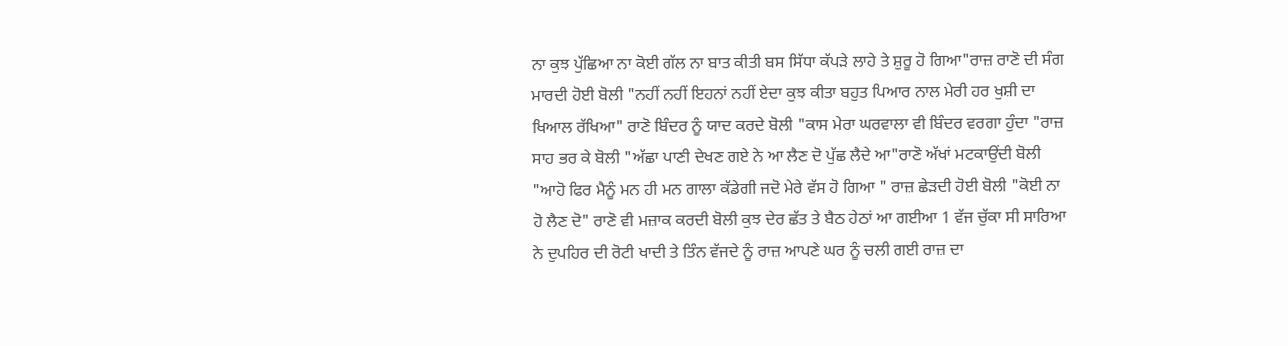ਨਾ ਕੁਝ ਪੁੱਛਿਆ ਨਾ ਕੋਈ ਗੱਲ ਨਾ ਬਾਤ ਕੀਤੀ ਬਸ ਸਿੱਧਾ ਕੱਪੜੇ ਲਾਹੇ ਤੇ ਸ਼ੁਰੂ ਹੋ ਗਿਆ"ਰਾਜ਼ ਰਾਣੋ ਦੀ ਸੰਗ ਮਾਰਦੀ ਹੋਈ ਬੋਲੀ "ਨਹੀਂ ਨਹੀਂ ਇਹਨਾਂ ਨਹੀਂ ਏਦਾ ਕੁਝ ਕੀਤਾ ਬਹੁਤ ਪਿਆਰ ਨਾਲ ਮੇਰੀ ਹਰ ਖੁਸ਼ੀ ਦਾ ਖਿਆਲ ਰੱਖਿਆ" ਰਾਣੋ ਬਿੰਦਰ ਨੂੰ ਯਾਦ ਕਰਦੇ ਬੋਲੀ "ਕਾਸ ਮੇਰਾ ਘਰਵਾਲਾ ਵੀ ਬਿੰਦਰ ਵਰਗਾ ਹੁੰਦਾ "ਰਾਜ਼ ਸਾਹ ਭਰ ਕੇ ਬੋਲੀ "ਅੱਛਾ ਪਾਣੀ ਦੇਖਣ ਗਏ ਨੇ ਆ ਲੈਣ ਦੋ ਪੁੱਛ ਲੈਦੇ ਆ"ਰਾਣੋ ਅੱਖਾਂ ਮਟਕਾਉਂਦੀ ਬੋਲੀ "ਆਹੋ ਫਿਰ ਮੈਨੂੰ ਮਨ ਹੀ ਮਨ ਗਾਲਾ ਕੱਡੇਗੀ ਜਦੋ ਮੇਰੇ ਵੱਸ ਹੋ ਗਿਆ " ਰਾਜ਼ ਛੇੜਦੀ ਹੋਈ ਬੋਲੀ "ਕੋਈ ਨਾ ਹੋ ਲੈਣ ਦੋ" ਰਾਣੋ ਵੀ ਮਜ਼ਾਕ ਕਰਦੀ ਬੋਲੀ ਕੁਝ ਦੇਰ ਛੱਤ ਤੇ ਬੈਠ ਹੇਠਾਂ ਆ ਗਈਆ 1 ਵੱਜ ਚੁੱਕਾ ਸੀ ਸਾਰਿਆ ਨੇ ਦੁਪਹਿਰ ਦੀ ਰੋਟੀ ਖਾਦੀ ਤੇ ਤਿੰਨ ਵੱਜਦੇ ਨੂੰ ਰਾਜ਼ ਆਪਣੇ ਘਰ ਨੂੰ ਚਲੀ ਗਈ ਰਾਜ਼ ਦਾ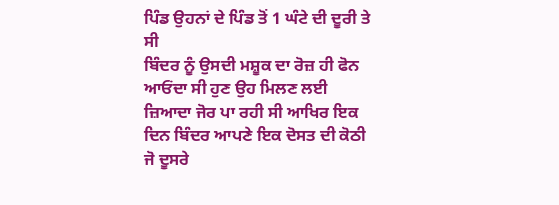ਪਿੰਡ ਉਹਨਾਂ ਦੇ ਪਿੰਡ ਤੋਂ 1 ਘੰਟੇ ਦੀ ਦੂਰੀ ਤੇ ਸੀ
ਬਿੰਦਰ ਨੂੰ ਉਸਦੀ ਮਸ਼ੂਕ ਦਾ ਰੋਜ਼ ਹੀ ਫੋਨ ਆਓਂਦਾ ਸੀ ਹੁਣ ਉਹ ਮਿਲਣ ਲਈ ਜ਼ਿਆਦਾ ਜੋਰ ਪਾ ਰਹੀ ਸੀ ਆਖਿਰ ਇਕ ਦਿਨ ਬਿੰਦਰ ਆਪਣੇ ਇਕ ਦੋਸਤ ਦੀ ਕੋਠੀ ਜੋ ਦੂਸਰੇ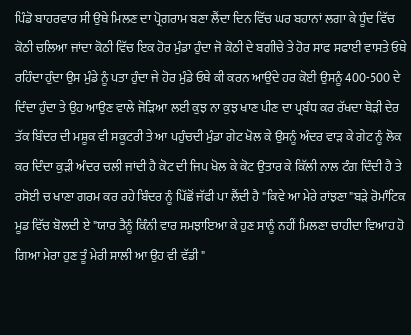ਪਿੰਡੋ ਬਾਹਰਵਾਰ ਸੀ ਉਥੇ ਮਿਲਣ ਦਾ ਪ੍ਰੋਗਰਾਮ ਬਣਾ ਲੈਂਦਾ ਦਿਨ ਵਿੱਚ ਘਰ ਬਹਾਨਾਂ ਲਗਾ ਕੇ ਧੂੰਦ ਵਿੱਚ ਕੋਠੀ ਚਲਿਆ ਜਾਂਦਾ ਕੋਠੀ ਵਿੱਚ ਇਕ ਹੋਰ ਮੁੰਡਾ ਹੁੰਦਾ ਜੋ ਕੋਠੀ ਦੇ ਬਗੀਚੇ ਤੇ ਹੋਰ ਸਾਫ ਸਫਾਈ ਵਾਸਤੇ ਓਥੇ ਰਹਿੰਦਾ ਹੁੰਦਾ ਉਸ ਮੁੰਡੇ ਨੂੰ ਪਤਾ ਹੁੰਦਾ ਜੇ ਹੋਰ ਮੁੰਡੇ ਓਥੇ ਕੀ ਕਰਨ ਆਉਂਦੇ ਹਰ ਕੋਈ ਉਸਨੂੰ 400-500 ਦੇ ਦਿੰਦਾ ਹੁੰਦਾ ਤੇ ਉਹ ਆਉਣ ਵਾਲੇ ਜੋੜਿਆ ਲਈ ਕੁਝ ਨਾ ਕੁਝ ਖਾਣ ਪੀਣ ਦਾ ਪ੍ਰਬੰਧ ਕਰ ਰੱਖਦਾ ਥੋੜੀ ਦੇਰ ਤੱਕ ਬਿੰਦਰ ਦੀ ਮਸ਼ੂਕ ਵੀ ਸਕੂਟਰੀ ਤੇ ਆ ਪਹੁੰਚਦੀ ਮੁੰਡਾ ਗੇਟ ਖੋਲ ਕੇ ਉਸਨੂੰ ਅੰਦਰ ਵਾੜ ਕੇ ਗੇਟ ਨੂੰ ਲੋਕ ਕਰ ਦਿੰਦਾ ਕੁੜੀ ਅੰਦਰ ਚਲੀ ਜਾਂਦੀ ਹੈ ਕੋਟ ਦੀ ਜਿਪ ਖੋਲ ਕੇ ਕੋਟ ਉਤਾਰ ਕੇ ਕਿੱਲੀ ਨਾਲ ਟੰਗ ਦਿੰਦੀ ਹੈ ਤੇ ਰਸੋਈ ਚ ਖਾਣਾ ਗਰਮ ਕਰ ਰਹੇ ਬਿੰਦਰ ਨੂੰ ਪਿੱਛੋਂ ਜੱਫੀ ਪਾ ਲੈਂਦੀ ਹੈ "ਕਿਵੇ ਆ ਮੇਰੇ ਰਾਂਝਣਾ"ਬੜੇ ਰੋਮਾੰਟਿਕ ਮੂਡ ਵਿੱਚ ਬੋਲਦੀ ਏ "ਯਾਰ ਤੈਨੂੰ ਕਿੰਨੀ ਵਾਰ ਸਮਝਾਇਆ ਕੇ ਹੁਣ ਸਾਨੂੰ ਨਹੀਂ ਮਿਲਣਾ ਚਾਹੀਦਾ ਵਿਆਹ ਹੋ ਗਿਆ ਮੇਰਾ ਹੁਣ ਤੂੰ ਮੇਰੀ ਸਾਲੀ ਆ ਉਹ ਵੀ ਵੱਡੀ "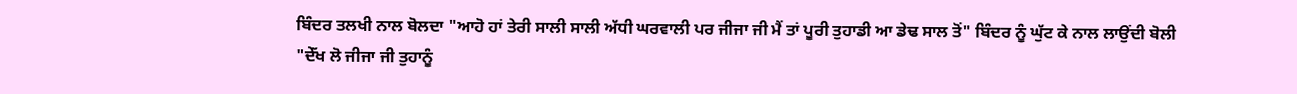ਬਿੰਦਰ ਤਲਖੀ ਨਾਲ ਬੋਲਦਾ "ਆਹੋ ਹਾਂ ਤੇਰੀ ਸਾਲੀ ਸਾਲੀ ਅੱਧੀ ਘਰਵਾਲੀ ਪਰ ਜੀਜਾ ਜੀ ਮੈਂ ਤਾਂ ਪੂਰੀ ਤੁਹਾਡੀ ਆ ਡੇਢ ਸਾਲ ਤੋਂ" ਬਿੰਦਰ ਨੂੰ ਘੁੱਟ ਕੇ ਨਾਲ ਲਾਉਂਦੀ ਬੋਲੀ "ਦੇੱਖ ਲੋ ਜੀਜਾ ਜੀ ਤੁਹਾਨੂੰ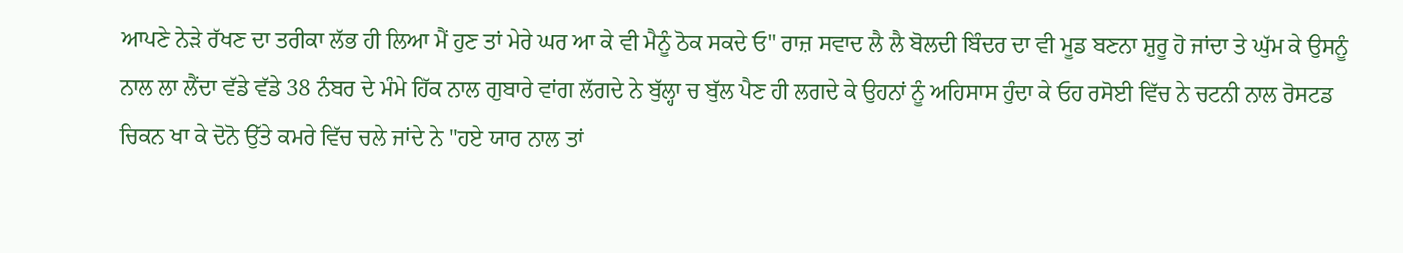ਆਪਣੇ ਨੇੜੇ ਰੱਖਣ ਦਾ ਤਰੀਕਾ ਲੱਭ ਹੀ ਲਿਆ ਮੈਂ ਹੁਣ ਤਾਂ ਮੇਰੇ ਘਰ ਆ ਕੇ ਵੀ ਮੈਨੂੰ ਠੋਕ ਸਕਦੇ ਓ" ਰਾਜ਼ ਸਵਾਦ ਲੈ ਲੈ ਬੋਲਦੀ ਬਿੰਦਰ ਦਾ ਵੀ ਮੂਡ ਬਣਨਾ ਸ਼ੁਰੂ ਹੋ ਜਾਂਦਾ ਤੇ ਘੁੱਮ ਕੇ ਉਸਨੂੰ ਨਾਲ ਲਾ ਲੈਂਦਾ ਵੱਡੇ ਵੱਡੇ 38 ਨੰਬਰ ਦੇ ਮੰਮੇ ਹਿੱਕ ਨਾਲ ਗੁਬਾਰੇ ਵਾਂਗ ਲੱਗਦੇ ਨੇ ਬੁੱਲ੍ਹਾ ਚ ਬੁੱਲ ਪੈਣ ਹੀ ਲਗਦੇ ਕੇ ਉਹਨਾਂ ਨੂੰ ਅਹਿਸਾਸ ਹੁੰਦਾ ਕੇ ਓਹ ਰਸੋਈ ਵਿੱਚ ਨੇ ਚਟਨੀ ਨਾਲ ਰੋਸਟਡ ਚਿਕਨ ਖਾ ਕੇ ਦੋਨੋ ਉੱਤੇ ਕਮਰੇ ਵਿੱਚ ਚਲੇ ਜਾਂਦੇ ਨੇ "ਹਏ ਯਾਰ ਨਾਲ ਤਾਂ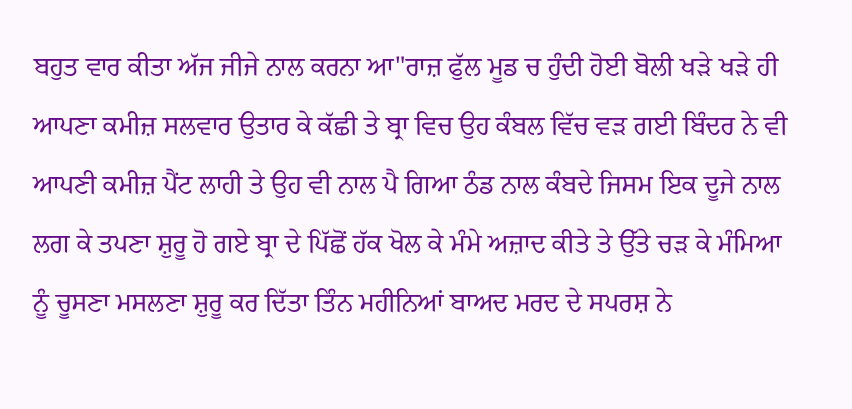ਬਹੁਤ ਵਾਰ ਕੀਤਾ ਅੱਜ ਜੀਜੇ ਨਾਲ ਕਰਨਾ ਆ"ਰਾਜ਼ ਫੁੱਲ ਮੂਡ ਚ ਹੁੰਦੀ ਹੋਈ ਬੋਲੀ ਖੜੇ ਖੜੇ ਹੀ ਆਪਣਾ ਕਮੀਜ਼ ਸਲਵਾਰ ਉਤਾਰ ਕੇ ਕੱਛੀ ਤੇ ਬ੍ਰਾ ਵਿਚ ਉਹ ਕੰਬਲ ਵਿੱਚ ਵੜ ਗਈ ਬਿੰਦਰ ਨੇ ਵੀ ਆਪਣੀ ਕਮੀਜ਼ ਪੈਂਟ ਲਾਹੀ ਤੇ ਉਹ ਵੀ ਨਾਲ ਪੈ ਗਿਆ ਠੰਡ ਨਾਲ ਕੰਬਦੇ ਜਿਸਮ ਇਕ ਦੂਜੇ ਨਾਲ ਲਗ ਕੇ ਤਪਣਾ ਸ਼ੁਰੂ ਹੋ ਗਏ ਬ੍ਰਾ ਦੇ ਪਿੱਛੋਂ ਹੱਕ ਖੋਲ ਕੇ ਮੰਮੇ ਅਜ਼ਾਦ ਕੀਤੇ ਤੇ ਉੱਤੇ ਚੜ ਕੇ ਮੰਮਿਆ ਨੂੰ ਚੂਸਣਾ ਮਸਲਣਾ ਸ਼ੁਰੂ ਕਰ ਦਿੱਤਾ ਤਿੰਨ ਮਹੀਨਿਆਂ ਬਾਅਦ ਮਰਦ ਦੇ ਸਪਰਸ਼ ਨੇ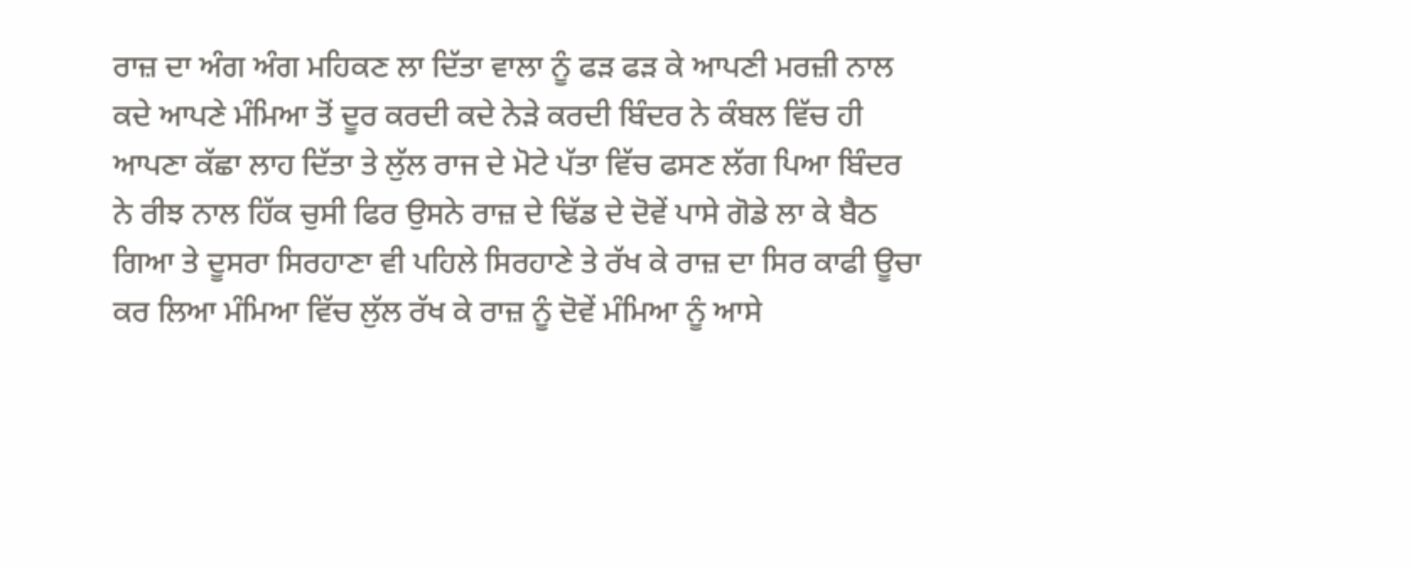ਰਾਜ਼ ਦਾ ਅੰਗ ਅੰਗ ਮਹਿਕਣ ਲਾ ਦਿੱਤਾ ਵਾਲਾ ਨੂੰ ਫੜ ਫੜ ਕੇ ਆਪਣੀ ਮਰਜ਼ੀ ਨਾਲ ਕਦੇ ਆਪਣੇ ਮੰਮਿਆ ਤੋਂ ਦੂਰ ਕਰਦੀ ਕਦੇ ਨੇੜੇ ਕਰਦੀ ਬਿੰਦਰ ਨੇ ਕੰਬਲ ਵਿੱਚ ਹੀ ਆਪਣਾ ਕੱਛਾ ਲਾਹ ਦਿੱਤਾ ਤੇ ਲੁੱਲ ਰਾਜ ਦੇ ਮੋਟੇ ਪੱਤਾ ਵਿੱਚ ਫਸਣ ਲੱਗ ਪਿਆ ਬਿੰਦਰ ਨੇ ਰੀਝ ਨਾਲ ਹਿੱਕ ਚੁਸੀ ਫਿਰ ਉਸਨੇ ਰਾਜ਼ ਦੇ ਢਿੱਡ ਦੇ ਦੋਵੇਂ ਪਾਸੇ ਗੋਡੇ ਲਾ ਕੇ ਬੈਠ ਗਿਆ ਤੇ ਦੂਸਰਾ ਸਿਰਹਾਣਾ ਵੀ ਪਹਿਲੇ ਸਿਰਹਾਣੇ ਤੇ ਰੱਖ ਕੇ ਰਾਜ਼ ਦਾ ਸਿਰ ਕਾਫੀ ਊਚਾ ਕਰ ਲਿਆ ਮੰਮਿਆ ਵਿੱਚ ਲੁੱਲ ਰੱਖ ਕੇ ਰਾਜ਼ ਨੂੰ ਦੋਵੇਂ ਮੰਮਿਆ ਨੂੰ ਆਸੇ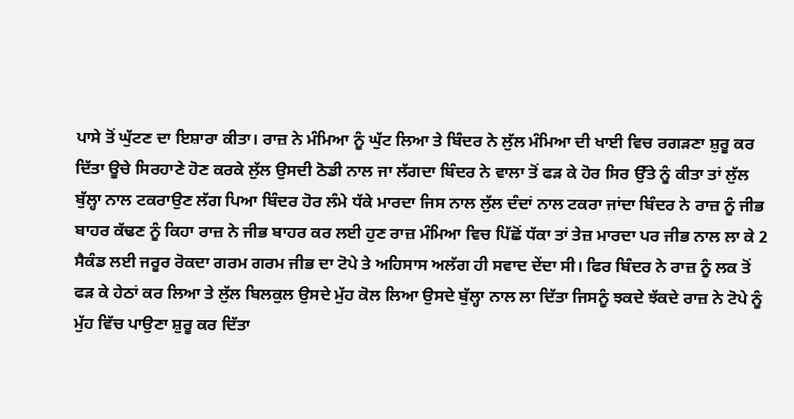ਪਾਸੇ ਤੋਂ ਘੁੱਟਣ ਦਾ ਇਸ਼ਾਰਾ ਕੀਤਾ। ਰਾਜ਼ ਨੇ ਮੰਮਿਆ ਨੂੰ ਘੁੱਟ ਲਿਆ ਤੇ ਬਿੰਦਰ ਨੇ ਲੁੱਲ ਮੰਮਿਆ ਦੀ ਖਾਈ ਵਿਚ ਰਗੜਣਾ ਸ਼ੁਰੂ ਕਰ ਦਿੱਤਾ ਊਚੇ ਸਿਰਹਾਣੇ ਹੋਣ ਕਰਕੇ ਲੁੱਲ ਉਸਦੀ ਠੋਡੀ ਨਾਲ ਜਾ ਲੱਗਦਾ ਬਿੰਦਰ ਨੇ ਵਾਲਾ ਤੋਂ ਫੜ ਕੇ ਹੋਰ ਸਿਰ ਉੱਤੇ ਨੂੰ ਕੀਤਾ ਤਾਂ ਲੁੱਲ ਬੁੱਲ੍ਹਾ ਨਾਲ ਟਕਰਾਉਣ ਲੱਗ ਪਿਆ ਬਿੰਦਰ ਹੋਰ ਲੰਮੇ ਧੱਕੇ ਮਾਰਦਾ ਜਿਸ ਨਾਲ ਲੁੱਲ ਦੰਦਾਂ ਨਾਲ ਟਕਰਾ ਜਾਂਦਾ ਬਿੰਦਰ ਨੇ ਰਾਜ਼ ਨੂੰ ਜੀਭ ਬਾਹਰ ਕੱਢਣ ਨੂੰ ਕਿਹਾ ਰਾਜ਼ ਨੇ ਜੀਭ ਬਾਹਰ ਕਰ ਲਈ ਹੁਣ ਰਾਜ਼ ਮੰਮਿਆ ਵਿਚ ਪਿੱਛੋਂ ਧੱਕਾ ਤਾਂ ਤੇਜ਼ ਮਾਰਦਾ ਪਰ ਜੀਭ ਨਾਲ ਲਾ ਕੇ 2 ਸੈਕੰਡ ਲਈ ਜਰੂਰ ਰੋਕਦਾ ਗਰਮ ਗਰਮ ਜੀਭ ਦਾ ਟੋਪੇ ਤੇ ਅਹਿਸਾਸ ਅਲੱਗ ਹੀ ਸਵਾਦ ਦੇਂਦਾ ਸੀ। ਫਿਰ ਬਿੰਦਰ ਨੇ ਰਾਜ਼ ਨੂੰ ਲਕ ਤੋਂ ਫੜ ਕੇ ਹੇਠਾਂ ਕਰ ਲਿਆ ਤੇ ਲੁੱਲ ਬਿਲਕੁਲ ਉਸਦੇ ਮੁੱਹ ਕੋਲ ਲਿਆ ਉਸਦੇ ਬੁੱਲ੍ਹਾ ਨਾਲ ਲਾ ਦਿੱਤਾ ਜਿਸਨੂੰ ਝਕਦੇ ਝੱਕਦੇ ਰਾਜ਼ ਨੇ ਟੋਪੇ ਨੂੰ ਮੁੱਹ ਵਿੱਚ ਪਾਉਣਾ ਸ਼ੁਰੂ ਕਰ ਦਿੱਤਾ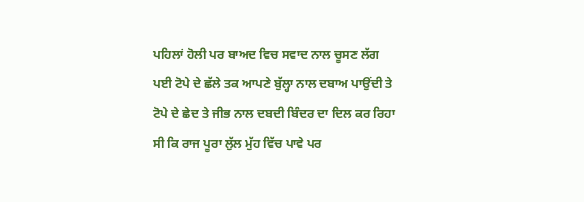ਪਹਿਲਾਂ ਹੋਲੀ ਪਰ ਬਾਅਦ ਵਿਚ ਸਵਾਦ ਨਾਲ ਚੂਸਣ ਲੱਗ ਪਈ ਟੋਪੇ ਦੇ ਛੱਲੇ ਤਕ ਆਪਣੇ ਬੁੱਲ੍ਹਾ ਨਾਲ ਦਬਾਅ ਪਾਉਂਦੀ ਤੇ ਟੋਪੇ ਦੇ ਛੇਦ ਤੇ ਜੀਭ ਨਾਲ ਦਬਦੀ ਬਿੰਦਰ ਦਾ ਦਿਲ ਕਰ ਰਿਹਾ ਸੀ ਕਿ ਰਾਜ ਪੂਰਾ ਲੁੱਲ ਮੁੱਹ ਵਿੱਚ ਪਾਵੇ ਪਰ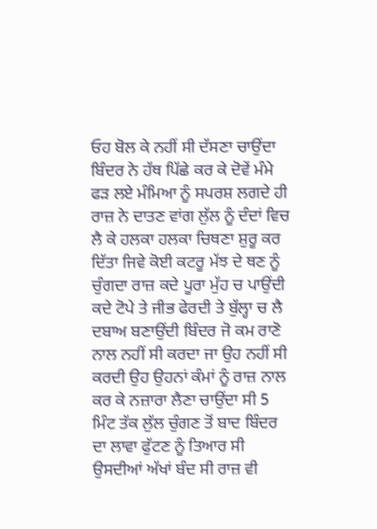ਓਹ ਬੋਲ ਕੇ ਨਹੀਂ ਸੀ ਦੱਸਣਾ ਚਾਉਂਦਾ ਬਿੰਦਰ ਨੇ ਹੱਥ ਪਿੱਛੇ ਕਰ ਕੇ ਦੋਵੇਂ ਮੰਮੇ ਫੜ ਲਏ ਮੰਮਿਆ ਨੂੰ ਸਪਰਸ਼ ਲਗਦੇ ਹੀ ਰਾਜ਼ ਨੇ ਦਾਤਣ ਵਾਂਗ ਲੁੱਲ ਨੂੰ ਦੰਦਾਂ ਵਿਚ ਲੈ ਕੇ ਹਲਕਾ ਹਲਕਾ ਚਿਥਣਾ ਸ਼ੁਰੂ ਕਰ ਦਿੱਤਾ ਜਿਵੇ ਕੋਈ ਕਟਰੂ ਮੱਝ ਦੇ ਥਣ ਨੂੰ ਚੁੰਗਦਾ ਰਾਜ਼ ਕਦੇ ਪੂਰਾ ਮੁੱਹ ਚ ਪਾਉਂਦੀ ਕਦੇ ਟੋਪੇ ਤੇ ਜੀਭ ਫੇਰਦੀ ਤੇ ਬੁੱਲ੍ਹਾ ਚ ਲੈ ਦਬਾਅ ਬਣਾਉਂਦੀ ਬਿੰਦਰ ਜੋ ਕਮ ਰਾਣੋ ਨਾਲ ਨਹੀਂ ਸੀ ਕਰਦਾ ਜਾ ਉਹ ਨਹੀਂ ਸੀ ਕਰਦੀ ਉਹ ਉਹਨਾਂ ਕੰਮਾਂ ਨੂੰ ਰਾਜ਼ ਨਾਲ ਕਰ ਕੇ ਨਜ਼ਾਰਾ ਲੈਣਾ ਚਾਉਂਦਾ ਸੀ 5 ਮਿੰਟ ਤੱਕ ਲੁੱਲ ਚੁੰਗਣ ਤੋਂ ਬਾਦ ਬਿੰਦਰ ਦਾ ਲਾਵਾ ਫੁੱਟਣ ਨੂੰ ਤਿਆਰ ਸੀ ਉਸਦੀਆਂ ਅੱਖਾਂ ਬੰਦ ਸੀ ਰਾਜ਼ ਵੀ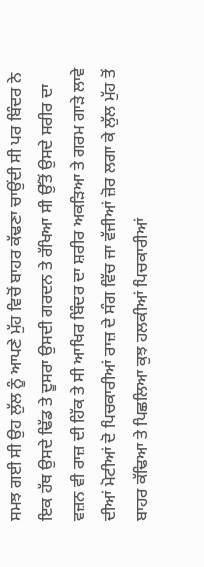ਸਮਝ ਗਈ ਸੀ ਉਹ ਲੁੱਲ ਨੂੰ ਆਪਣੇ ਮੁੱਹ ਵਿਚੋਂ ਬਾਹਰ ਕੱਢਣਾ ਚਾਉਂਦੀ ਸੀ ਪਰ ਬਿੰਦਰ ਨੇ ਇਕ ਹੱਥ ਉਸਦੇ ਢਿੱਡ ਤੇ ਦੂਸਰਾ ਉਸਦੀ ਗਰਦਨ ਤੇ ਰੱਖਿਆ ਸੀ ਉੱਤੋਂ ਉਸਦੇ ਸਰੀਰ ਦਾ ਵਜ਼ਨ ਵੀ ਰਾਜ਼ ਦੀ ਹਿੱਕ ਤੇ ਸੀ ਆਖਿਰ ਬਿੰਦਰ ਦਾ ਸ਼ਰੀਰ ਅਕੜਿਆ ਤੇ ਗਰਮ ਗਾੜੇ ਲਾਵੇ ਦੀਆਂ ਮੋਟੀਆਂ ਦੋ ਪਿਚਕਾਰੀਆਂ ਰਾਜ਼ ਦੇ ਸੰਗ ਵਿੱਚ ਜਾ ਵੱਜੀਆਂ ਜ਼ੋਰ ਲਗਾ ਕੇ ਲੁੱਲ ਮੁੱਹ ਤੋਂ ਬਾਹਰ ਕੱਢਿਆ ਤੇ ਪਿਛਲਿਆ ਕੁਝ ਹਲਕੀਆਂ ਪਿਚਕਾਰੀਆਂ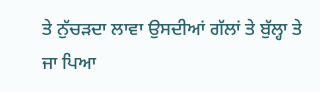ਤੇ ਨੁੱਚੜਦਾ ਲਾਵਾ ਉਸਦੀਆਂ ਗੱਲਾਂ ਤੇ ਬੁੱਲ੍ਹਾ ਤੇ ਜਾ ਪਿਆ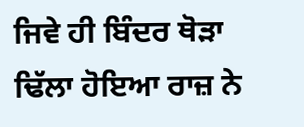ਜਿਵੇ ਹੀ ਬਿੰਦਰ ਥੋੜਾ ਢਿੱਲਾ ਹੋਇਆ ਰਾਜ਼ ਨੇ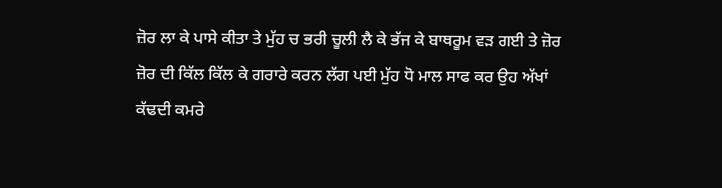ਜ਼ੋਰ ਲਾ ਕੇ ਪਾਸੇ ਕੀਤਾ ਤੇ ਮੁੱਹ ਚ ਭਰੀ ਚੂਲੀ ਲੈ ਕੇ ਭੱਜ ਕੇ ਬਾਥਰੂਮ ਵੜ ਗਈ ਤੇ ਜ਼ੋਰ ਜ਼ੋਰ ਦੀ ਕਿੱਲ ਕਿੱਲ ਕੇ ਗਰਾਰੇ ਕਰਨ ਲੱਗ ਪਈ ਮੁੱਹ ਧੋ ਮਾਲ ਸਾਫ ਕਰ ਉਹ ਅੱਖਾਂ ਕੱਢਦੀ ਕਮਰੇ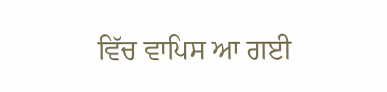ਵਿੱਚ ਵਾਪਿਸ ਆ ਗਈ